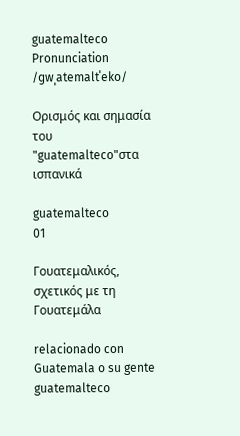guatemalteco
Pronunciation
/ɡwˌatemaltˈeko/

Ορισμός και σημασία του "guatemalteco"στα ισπανικά

guatemalteco
01

Γουατεμαλικός, σχετικός με τη Γουατεμάλα

relacionado con Guatemala o su gente
guatemalteco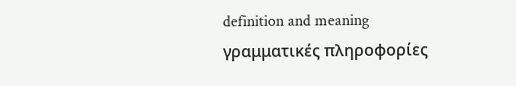definition and meaning
γραμματικές πληροφορίες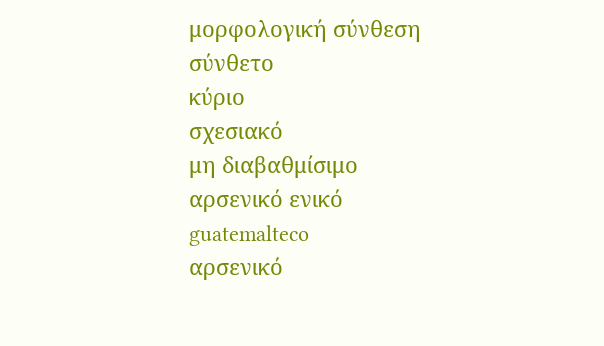μορφολογική σύνθεση
σύνθετο
κύριο
σχεσιακό
μη διαβαθμίσιμο
αρσενικό ενικό
guatemalteco
αρσενικό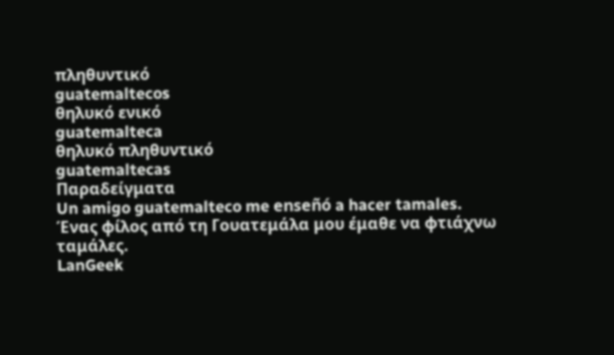πληθυντικό
guatemaltecos
θηλυκό ενικό
guatemalteca
θηλυκό πληθυντικό
guatemaltecas
Παραδείγματα
Un amigo guatemalteco me enseñó a hacer tamales.
Ένας φίλος από τη Γουατεμάλα μου έμαθε να φτιάχνω ταμάλες.
LanGeek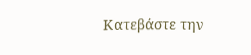Κατεβάστε την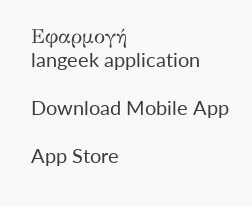Εφαρμογή
langeek application

Download Mobile App

App Store